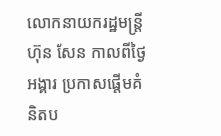លោកនាយករដ្ឋមន្រ្តី ហ៊ុន សែន កាលពីថ្ងៃអង្គារ ប្រកាសផ្តើមគំនិតប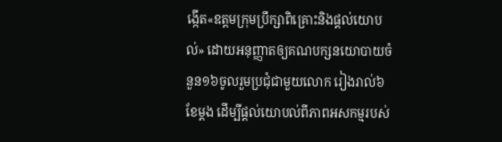ង្កើត«ឧត្តមក្រុមប្រឹក្សាពិគ្រោះនិងផ្តល់យោបល់» ដោយអនុញ្ញាតឲ្យគណបក្សនយោបាយចំនួន១៦ចូលរួមប្រជុំជាមួយលោក រៀងរាល់៦ខែម្តង ដើម្បីផ្តល់យោបល់ពីភាពអសកម្មរបស់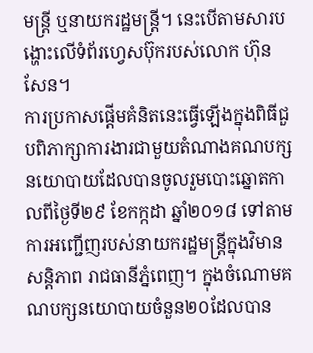មន្រ្តី ឬនាយករដ្ឋមន្រ្តី។ នេះបើតាមសារបង្ហោះលើទំព័រហ្វេសប៊ុករបស់លោក ហ៊ុន សែន។
ការប្រកាសផ្តើមគំនិតនេះធ្វើឡើងក្នុងពិធីជួបពិភាក្សាការងារជាមួយតំណាងគណបក្សនយោបាយដែលបានចូលរួមបោះឆ្នោតកាលពីថ្ងៃទី២៩ ខែកក្កដា ឆ្នាំ២០១៨ ទៅតាមការអញ្ជើញរបស់នាយករដ្ឋមន្រ្តីក្នុងវិមានសន្តិភាព រាជធានីភ្នំពេញ។ ក្នុងចំណោមគណបក្សនយោបាយចំនួន២០ដែលបាន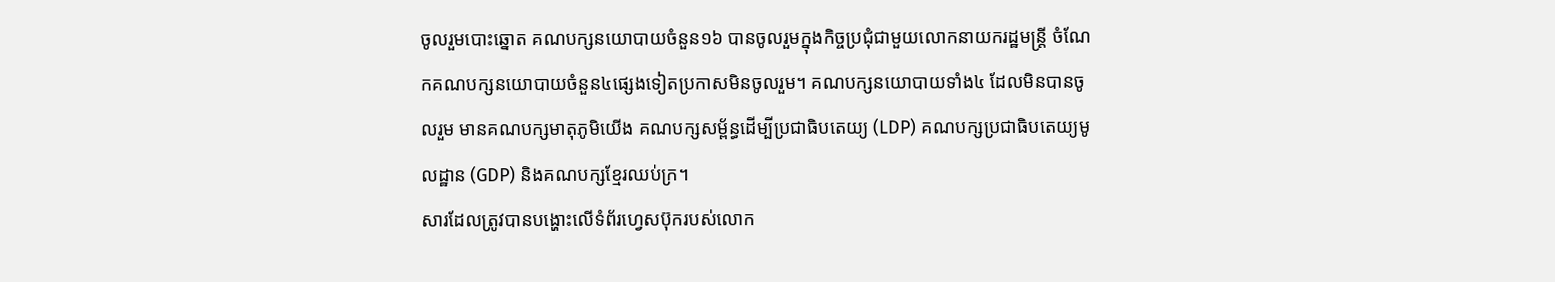ចូលរួមបោះឆ្នោត គណបក្សនយោបាយចំនួន១៦ បានចូលរួមក្នុងកិច្ចប្រជុំជាមួយលោកនាយករដ្ឋមន្រ្តី ចំណែកគណបក្សនយោបាយចំនួន៤ផ្សេងទៀតប្រកាសមិនចូលរួម។ គណបក្សនយោបាយទាំង៤ ដែលមិនបានចូលរួម មានគណបក្សមាតុភូមិយើង គណបក្សសម្ព័ន្ធដើម្បីប្រជាធិបតេយ្យ (LDP) គណបក្សប្រជាធិបតេយ្យមូលដ្ឋាន (GDP) និងគណបក្សខ្មែរឈប់ក្រ។
សារដែលត្រូវបានបង្ហោះលើទំព័រហ្វេសប៊ុករបស់លោក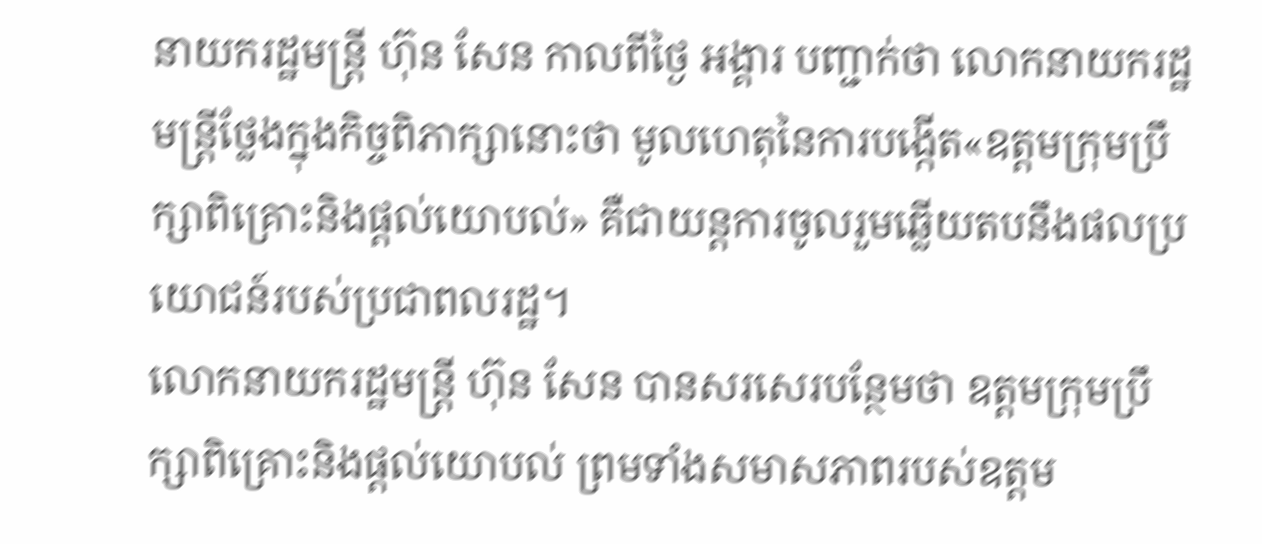នាយករដ្ឋមន្រ្តី ហ៊ុន សែន កាលពីថ្ងៃ អង្គារ បញ្ជាក់ថា លោកនាយករដ្ឋមន្រ្តីថ្លែងក្នុងកិច្ចពិភាក្សានោះថា មូលហេតុនៃការបង្កើត«ឧត្តមក្រុមប្រឹក្សាពិគ្រោះនិងផ្តល់យោបល់» គឺជាយន្តការចូលរួមឆ្លើយតបនឹងផលប្រយោជន៍របស់ប្រជាពលរដ្ឋ។
លោកនាយករដ្ឋមន្រ្តី ហ៊ុន សែន បានសរសេរបន្ថែមថា ឧត្តមក្រុមប្រឹក្សាពិគ្រោះនិងផ្តល់យោបល់ ព្រមទាំងសមាសភាពរបស់ឧត្តម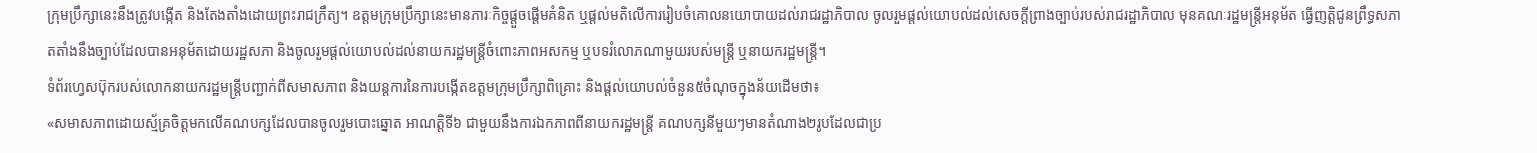ក្រុមប្រឹក្សានេះនឹងត្រូវបង្កើត និងតែងតាំងដោយព្រះរាជក្រឹត្យ។ ឧត្តមក្រុមប្រឹក្សានេះមានភារៈកិច្ចផ្តួចផ្តើមគំនិត ឬផ្តល់មតិលើការរៀបចំគោលនយោបាយដល់រាជរដ្ឋាភិបាល ចូលរួមផ្តល់យោបល់ដល់សេចក្តីព្រាងច្បាប់របស់រាជរដ្ឋាភិបាល មុនគណៈរដ្ឋមន្រ្តីអនុម័ត ធ្វើញត្តិជូនព្រឹទ្ធសភាតតាំងនឹងច្បាប់ដែលបានអនុម័តដោយរដ្ឋសភា និងចូលរួមផ្តល់យោបល់ដល់នាយករដ្ឋមន្រ្តីចំពោះភាពអសកម្ម ឬបទរំលោភណាមួយរបស់មន្រ្តី ឬនាយករដ្ឋមន្រ្តី។
ទំព័រហ្វេសប៊ុករបស់លោកនាយករដ្ឋមន្រ្តីបញ្ជាក់ពីសមាសភាព និងយន្តការនៃការបង្កើតឧត្តមក្រុមប្រឹក្សាពិគ្រោះ និងផ្តល់យោបល់ចំនួន៥ចំណុចក្នុងន័យដើមថា៖
«សមាសភាពដោយស្ម័គ្រចិត្តមកលើគណបក្សដែលបានចូលរួមបោះឆ្នោត អាណត្តិទី៦ ជាមួយនឹងការឯកភាពពីនាយករដ្ឋមន្រ្តី គណបក្សនីមួយៗមានតំណាង២រូបដែលជាប្រ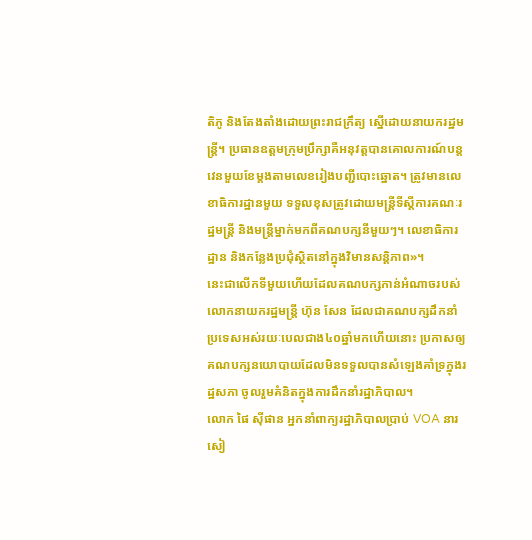តិភូ និងតែងតាំងដោយព្រះរាជក្រឹត្យ ស្នើដោយនាយករដ្ឋមន្រ្តី។ ប្រធានឧត្តមក្រុមប្រឹក្សាគឺអនុវត្តបានគោលការណ៍បន្តវេនមួយខែម្តងតាមលេខរៀងបញ្ជីបោះឆ្នោត។ ត្រូវមានលេខាធិការដ្ឋានមួយ ទទួលខុសត្រូវដោយមន្ត្រីទីស្តីការគណៈរដ្ឋមន្រ្តី និងមន្រ្តីម្នាក់មកពីគណបក្សនីមួយៗ។ លេខាធិការដ្ឋាន និងកន្លែងប្រជុំស្ថិតនៅក្នុងវិមានសន្តិភាព»។
នេះជាលើកទីមួយហើយដែលគណបក្សកាន់អំណាចរបស់លោកនាយករដ្ឋមន្រ្តី ហ៊ុន សែន ដែលជាគណបក្សដឹកនាំប្រទេសអស់រយៈបេលជាង៤០ឆ្នាំមកហើយនោះ ប្រកាសឲ្យគណបក្សនយោបាយដែលមិនទទួលបានសំឡេងគាំទ្រក្នុងរដ្ឋសភា ចូលរួមគំនិតក្នុងការដឹកនាំរដ្ឋាភិបាល។
លោក ផៃ ស៊ីផាន អ្នកនាំពាក្យរដ្ឋាភិបាលប្រាប់ VOA នារសៀ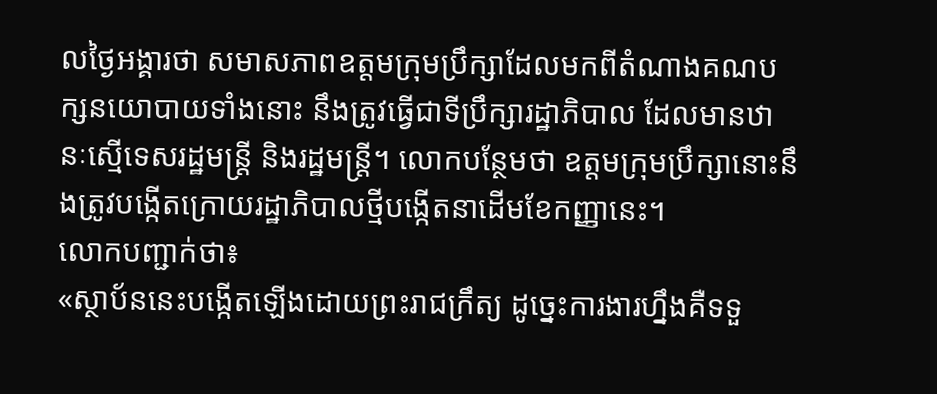លថ្ងៃអង្គារថា សមាសភាពឧត្តមក្រុមប្រឹក្សាដែលមកពីតំណាងគណបក្សនយោបាយទាំងនោះ នឹងត្រូវធ្វើជាទីប្រឹក្សារដ្ឋាភិបាល ដែលមានឋានៈស្មើទេសរដ្ឋមន្រ្តី និងរដ្ឋមន្រ្តី។ លោកបន្ថែមថា ឧត្តមក្រុមប្រឹក្សានោះនឹងត្រូវបង្កើតក្រោយរដ្ឋាភិបាលថ្មីបង្កើតនាដើមខែកញ្ញានេះ។
លោកបញ្ជាក់ថា៖
«ស្ថាប័ននេះបង្កើតឡើងដោយព្រះរាជក្រឹត្យ ដូច្នេះការងារហ្នឹងគឺទទួ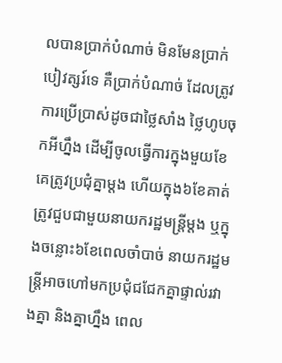លបានប្រាក់បំណាច់ មិនមែនប្រាក់បៀវត្សរ៍ទេ គឺប្រាក់បំណាច់ ដែលត្រូវការប្រើប្រាស់ដូចជាថ្លៃសាំង ថ្លៃហូបចុកអីហ្នឹង ដើម្បីចូលធ្វើការក្នុងមួយខែគេត្រូវប្រជុំគ្នាម្តង ហើយក្នុង៦ខែគាត់ត្រូវជួបជាមួយនាយករដ្ឋមន្រ្តីម្តង ឬក្នុងចន្លោះ៦ខែពេលចាំបាច់ នាយករដ្ឋមន្រ្តីអាចហៅមកប្រជុំជជែកគ្នាផ្ទាល់រវាងគ្នា និងគ្នាហ្នឹង ពេល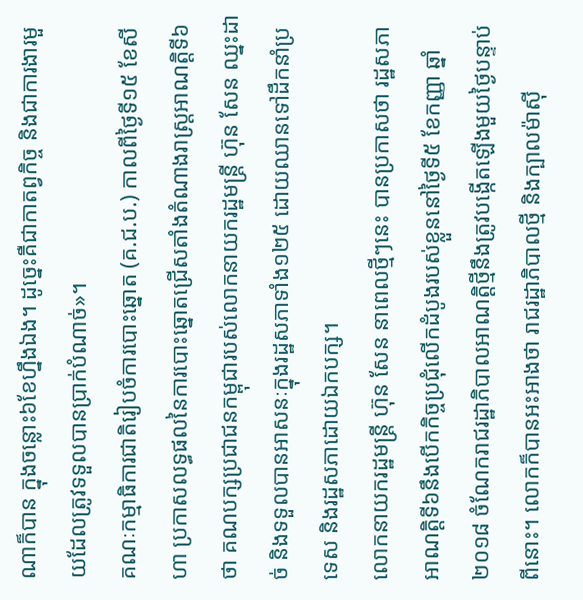ណាក៏បាន ក្នុងចន្លោះ៦ខែហ្នឹងឯង។ ដូច្នេះគឺជាកាតព្វកិច្ច និងជាការងារមួយដែលត្រូវទទួលបានប្រាក់បំណាច់»។
គណៈកម្មាធិការជាតិរៀបចំការបោះឆ្នោត (គ.ជ.ប.) កាលពីថ្ងៃទី១៥ ខែសីហា ប្រកាសលទ្ធផលនៃការបោះឆ្នោតជ្រើសតាំងតំណាងរាស្រ្តអាណត្តិទី៦ ថា គណបក្សប្រជាជនកម្ពុជារបស់លោកនាយករដ្ឋមន្រ្តី ហ៊ុន សែន ឈ្នះដាច់ និងទទួលបានអាសនៈក្នុងរដ្ឋសភាទាំង១២៥ ដោយឈានទៅដឹកនាំប្រទេស និងរដ្ឋសភាដោយឯកបក្ស។
លោកនាយករដ្ឋមន្ត្រី ហ៊ុន សែន នាពេលថ្មីៗនេះ បានប្រកាសថា រដ្ឋសភាអាណត្តិទី៦នឹងបើកកិច្ចប្រជុំលើកដំបូងរបស់ខ្លួននៅថ្ងៃទី៥ ខែកញ្ញា ឆ្នាំ២០១៨ ចំណែករាជរដ្ឋាភិបាលអាណត្តិថ្មីនឹងត្រូវបង្កើតឡើងមួយថ្ងៃបន្ទាប់ពីនោះ។ លោកក៏បានអះអាងថា រាជរដ្ឋាភិបាលថ្មី និងក្បាលម៉ាស៊ី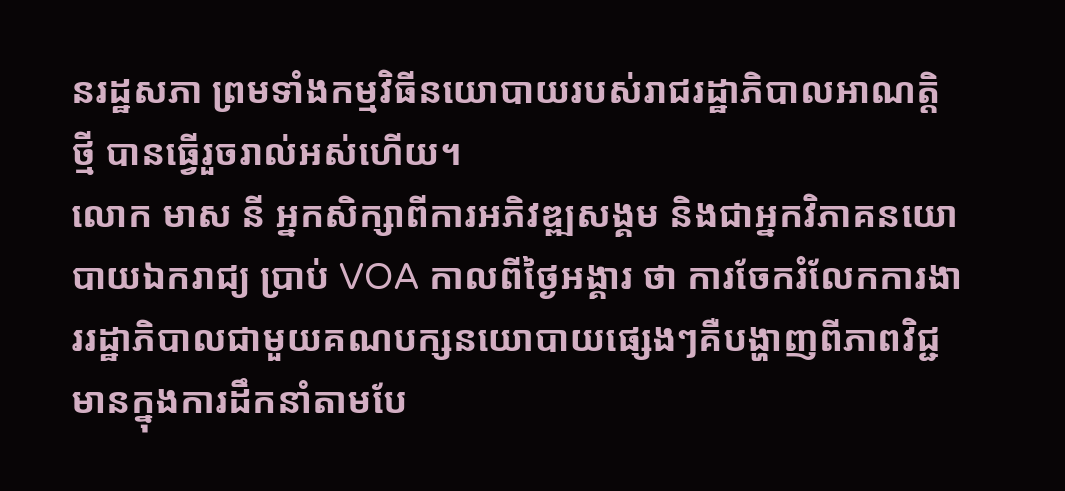នរដ្ឋសភា ព្រមទាំងកម្មវិធីនយោបាយរបស់រាជរដ្ឋាភិបាលអាណត្តិថ្មី បានធ្វើរួចរាល់អស់ហើយ។
លោក មាស នី អ្នកសិក្សាពីការអភិវឌ្ឍសង្គម និងជាអ្នកវិភាគនយោបាយឯករាជ្យ ប្រាប់ VOA កាលពីថ្ងៃអង្គារ ថា ការចែករំលែកការងាររដ្ឋាភិបាលជាមួយគណបក្សនយោបាយផ្សេងៗគឺបង្ហាញពីភាពវិជ្ជមានក្នុងការដឹកនាំតាមបែ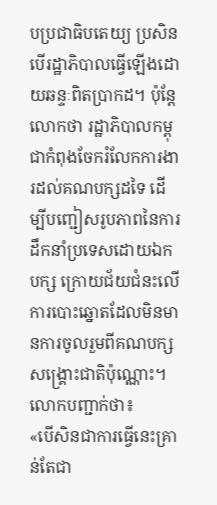បប្រជាធិបតេយ្យ ប្រសិនបើរដ្ឋាភិបាលធ្វើឡើងដោយឆន្ទៈពិតប្រាកដ។ ប៉ុន្តែលោកថា រដ្ឋាភិបាលកម្ពុជាកំពុងចែករំលែកការងារដល់គណបក្សដទៃ ដើម្បីបញ្ជៀសរូបភាពនៃការដឹកនាំប្រទេសដោយឯកបក្ស ក្រោយជ័យជំនះលើការបោះឆ្នោតដែលមិនមានការចូលរួមពីគណបក្សសង្គ្រោះជាតិប៉ុណ្ណោះ។
លោកបញ្ជាក់ថា៖
«បើសិនជាការធ្វើនេះគ្រាន់តែជា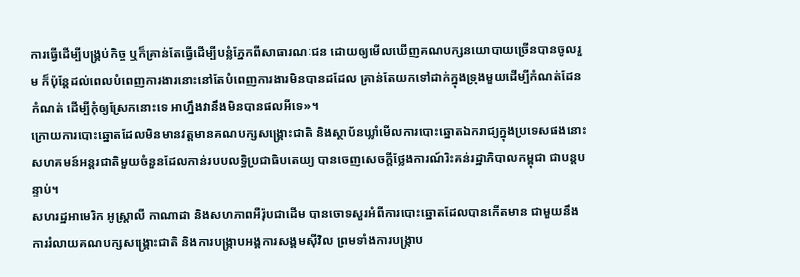ការធ្វើដើម្បីបង្គ្រប់កិច្ច ឬក៏គ្រាន់តែធ្វើដើម្បីបន្លំភ្នែកពីសាធារណៈជន ដោយឲ្យមើលឃើញគណបក្សនយោបាយច្រើនបានចូលរួម ក៏ប៉ុន្តែដល់ពេលបំពេញការងារនោះនៅតែបំពេញការងារមិនបានដដែល គ្រាន់តែយកទៅដាក់ក្នុងទ្រុងមួយដើម្បីកំណត់ដែនកំណត់ ដើម្បីកុំឲ្យស្រែកនោះទេ អាហ្នឹងវានឹងមិនបានផលអីទេ»។
ក្រោយការបោះឆ្នោតដែលមិនមានវត្តមានគណបក្សសង្គ្រោះជាតិ និងស្ថាប័នឃ្លាំមើលការបោះឆ្នោតឯករាជ្យក្នុងប្រទេសផងនោះ សហគមន៍អន្តរជាតិមួយចំនួនដែលកាន់របបលទ្ធិប្រជាធិបតេយ្យ បានចេញសេចក្ដីថ្លែងការណ៍រិះគន់រដ្ឋាភិបាលកម្ពុជា ជាបន្តបន្ទាប់។
សហរដ្ឋអាមេរិក អូស្ត្រាលី កាណាដា និងសហភាពអឺរ៉ុបជាដើម បានចោទសួរអំពីការបោះឆ្នោតដែលបានកើតមាន ជាមួយនឹងការរំលាយគណបក្សសង្គ្រោះជាតិ និងការបង្ក្រាបអង្គការសង្គមស៊ីវិល ព្រមទាំងការបង្ក្រាប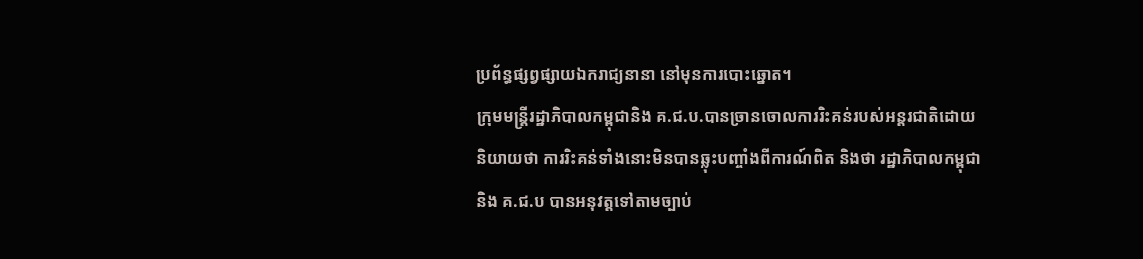ប្រព័ន្ធផ្សព្វផ្សាយឯករាជ្យនានា នៅមុនការបោះឆ្នោត។
ក្រុមមន្ត្រីរដ្ឋាភិបាលកម្ពុជានិង គ.ជ.ប.បានច្រានចោលការរិះគន់របស់អន្តរជាតិដោយនិយាយថា ការរិះគន់ទាំងនោះមិនបានឆ្លុះបញ្ចាំងពីការណ៍ពិត និងថា រដ្ឋាភិបាលកម្ពុជា និង គ.ជ.ប បានអនុវត្តទៅតាមច្បាប់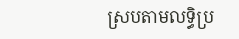ស្របតាមលទ្ធិប្រ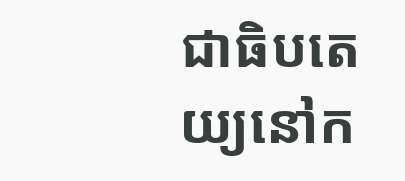ជាធិបតេយ្យនៅក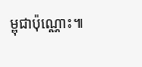ម្ពុជាប៉ុណ្ណោះ៕